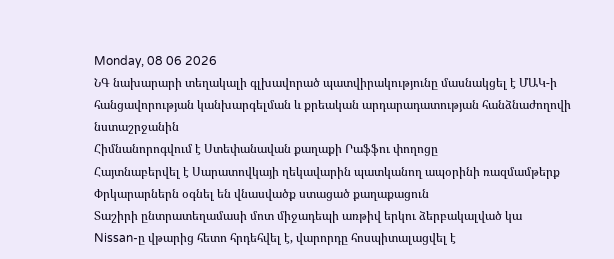Monday, 08 06 2026
ՆԳ նախարարի տեղակալի գլխավորած պատվիրակությունը մասնակցել է ՄԱԿ-ի հանցավորության կանխարգելման և քրեական արդարադատության հանձնաժողովի նստաշրջանին
Հիմնանորոգվում է Ստեփանավան քաղաքի Րաֆֆու փողոցը
Հայտնաբերվել է Սարատովկայի ղեկավարին պատկանող ապօրինի ռազմամթերք
Փրկարարներն օգնել են վնասվածք ստացած քաղաքացուն
Տաշիրի ընտրատեղամասի մոտ միջադեպի առթիվ երկու ձերբակալված կա
Nissan-ը վթարից հետո հրդեհվել է, վարորդը հոսպիտալացվել է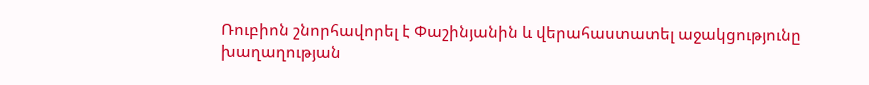Ռուբիոն շնորհավորել է Փաշինյանին և վերահաստատել աջակցությունը խաղաղության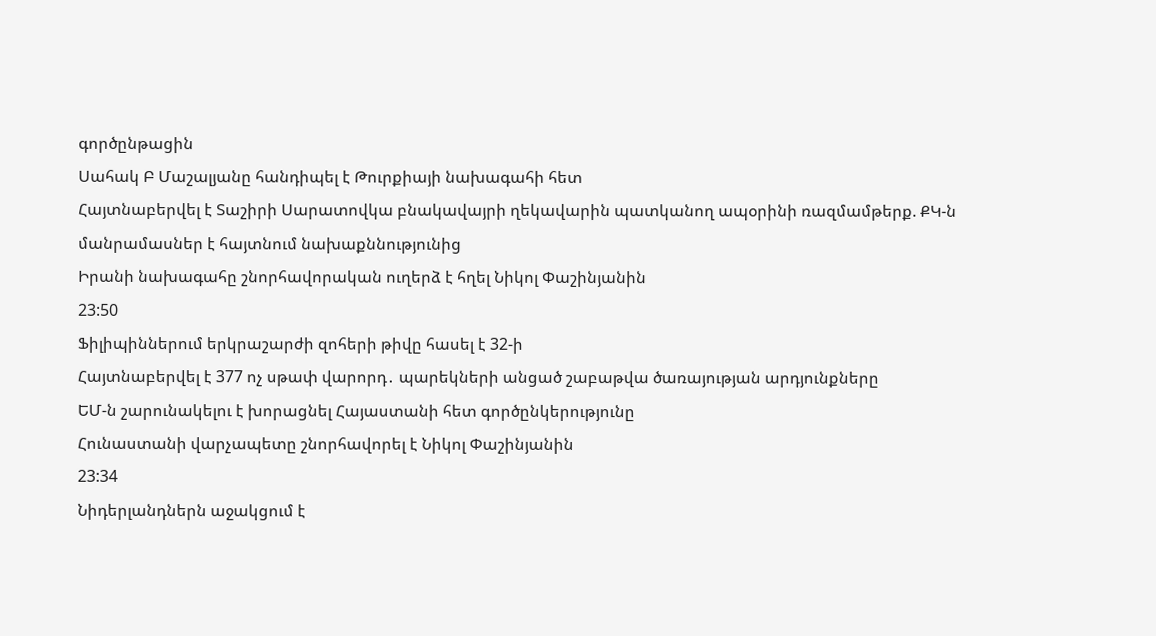գործընթացին
Սահակ Բ Մաշալյանը հանդիպել է Թուրքիայի նախագահի հետ
Հայտնաբերվել է Տաշիրի Սարատովկա բնակավայրի ղեկավարին պատկանող ապօրինի ռազմամթերք. ՔԿ-ն մանրամասներ է հայտնում նախաքննությունից
Իրանի նախագահը շնորհավորական ուղերձ է հղել Նիկոլ Փաշինյանին
23:50
Ֆիլիպիններում երկրաշարժի զոհերի թիվը հասել է 32-ի
Հայտնաբերվել է 377 ոչ սթափ վարորդ․ պարեկների անցած շաբաթվա ծառայության արդյունքները
ԵՄ-ն շարունակելու է խորացնել Հայաստանի հետ գործընկերությունը
Հունաստանի վարչապետը շնորհավորել է Նիկոլ Փաշինյանին
23:34
Նիդերլանդներն աջակցում է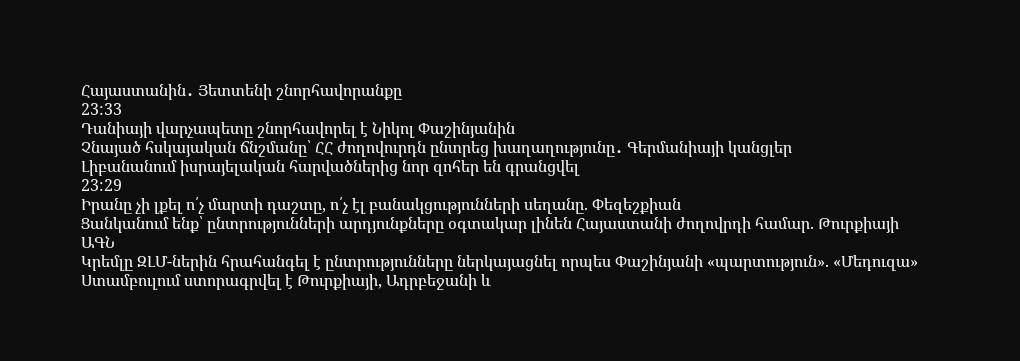Հայաստանին․ Յետտենի շնորհավորանքը
23:33
Դանիայի վարչապետը շնորհավորել է Նիկոլ Փաշինյանին
Չնայած հսկայական ճնշմանը՝ ՀՀ ժողովուրդն ընտրեց խաղաղությունը․ Գերմանիայի կանցլեր
Լիբանանում իսրայելական հարվածներից նոր զոհեր են գրանցվել
23:29
Իրանը չի լքել ո՛չ մարտի դաշտը, ո՛չ էլ բանակցությունների սեղանը. Փեզեշքիան
Ցանկանում ենք՝ ընտրությունների արդյունքները օգտակար լինեն Հայաստանի ժողովրդի համար. Թուրքիայի ԱԳՆ
Կրեմլը ԶԼՄ-ներին հրահանգել է ընտրությունները ներկայացնել որպես Փաշինյանի «պարտություն». «Մեդուզա»
Ստամբուլում ստորագրվել է Թուրքիայի, Ադրբեջանի և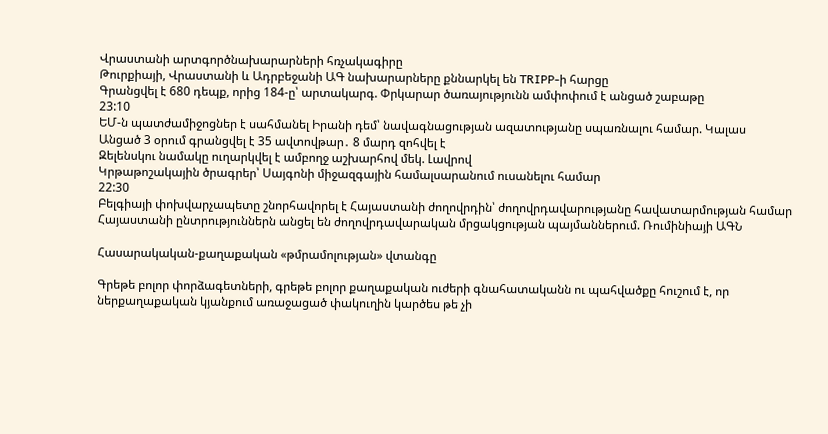Վրաստանի արտգործնախարարների հռչակագիրը
Թուրքիայի, Վրաստանի և Ադրբեջանի ԱԳ նախարարները քննարկել են TRIPP-ի հարցը
Գրանցվել է 680 դեպք, որից 184-ը՝ արտակարգ. Փրկարար ծառայությունն ամփոփում է անցած շաբաթը
23:10
ԵՄ-ն պատժամիջոցներ է սահմանել Իրանի դեմ՝ նավագնացության ազատությանը սպառնալու համար. Կալաս
Անցած 3 օրում գրանցվել է 35 ավտովթար․ 8 մարդ զոհվել է
Զելենսկու նամակը ուղարկվել է ամբողջ աշխարհով մեկ. Լավրով
Կրթաթոշակային ծրագրեր՝ Սայգոնի միջազգային համալսարանում ուսանելու համար
22:30
Բելգիայի փոխվարչապետը շնորհավորել է Հայաստանի ժողովրդին՝ ժողովրդավարությանը հավատարմության համար
Հայաստանի ընտրություններն անցել են ժողովրդավարական մրցակցության պայմաններում. Ռումինիայի ԱԳՆ

Հասարակական-քաղաքական «թմրամոլության» վտանգը

Գրեթե բոլոր փորձագետների, գրեթե բոլոր քաղաքական ուժերի գնահատականն ու պահվածքը հուշում է, որ ներքաղաքական կյանքում առաջացած փակուղին կարծես թե չի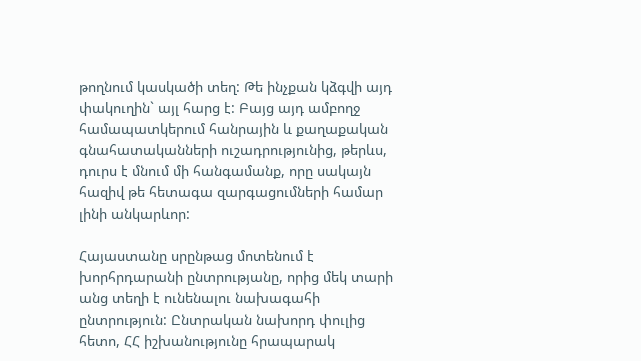թողնում կասկածի տեղ: Թե ինչքան կձգվի այդ փակուղին` այլ հարց է: Բայց այդ ամբողջ համապատկերում հանրային և քաղաքական գնահատականների ուշադրությունից, թերևս, դուրս է մնում մի հանգամանք, որը սակայն հազիվ թե հետագա զարգացումների համար լինի անկարևոր:

Հայաստանը սրընթաց մոտենում է խորհրդարանի ընտրությանը, որից մեկ տարի անց տեղի է ունենալու նախագահի ընտրություն: Ընտրական նախորդ փուլից հետո, ՀՀ իշխանությունը հրապարակ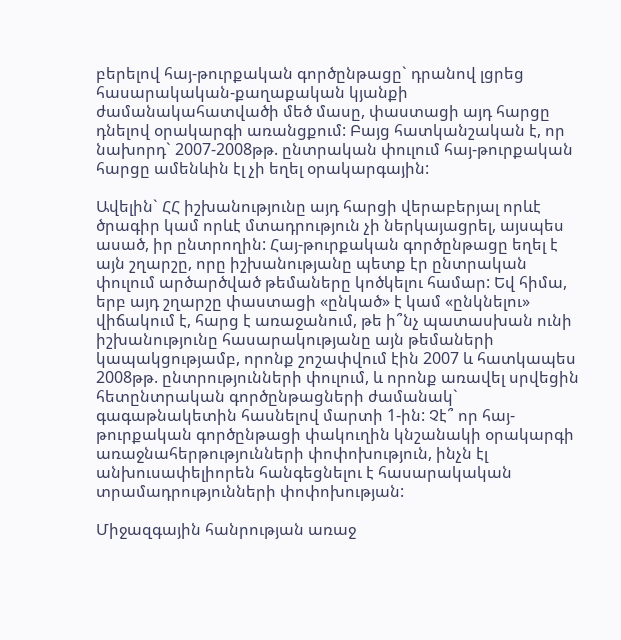բերելով հայ-թուրքական գործընթացը` դրանով լցրեց հասարակական-քաղաքական կյանքի ժամանակահատվածի մեծ մասը, փաստացի այդ հարցը դնելով օրակարգի առանցքում: Բայց հատկանշական է, որ նախորդ` 2007-2008թթ. ընտրական փուլում հայ-թուրքական հարցը ամենևին էլ չի եղել օրակարգային:

Ավելին` ՀՀ իշխանությունը այդ հարցի վերաբերյալ որևէ ծրագիր կամ որևէ մտադրություն չի ներկայացրել, այսպես ասած, իր ընտրողին: Հայ-թուրքական գործընթացը եղել է այն շղարշը, որը իշխանությանը պետք էր ընտրական փուլում արծարծված թեմաները կոծկելու համար: Եվ հիմա, երբ այդ շղարշը փաստացի «ընկած» է կամ «ընկնելու» վիճակում է, հարց է առաջանում, թե ի՞նչ պատասխան ունի իշխանությունը հասարակությանը այն թեմաների կապակցությամբ, որոնք շոշափվում էին 2007 և հատկապես 2008թթ. ընտրությունների փուլում, և որոնք առավել սրվեցին հետընտրական գործընթացների ժամանակ` գագաթնակետին հասնելով մարտի 1-ին: Չէ՞ որ հայ-թուրքական գործընթացի փակուղին կնշանակի օրակարգի առաջնահերթությունների փոփոխություն, ինչն էլ անխուսափելիորեն հանգեցնելու է հասարակական տրամադրությունների փոփոխության:

Միջազգային հանրության առաջ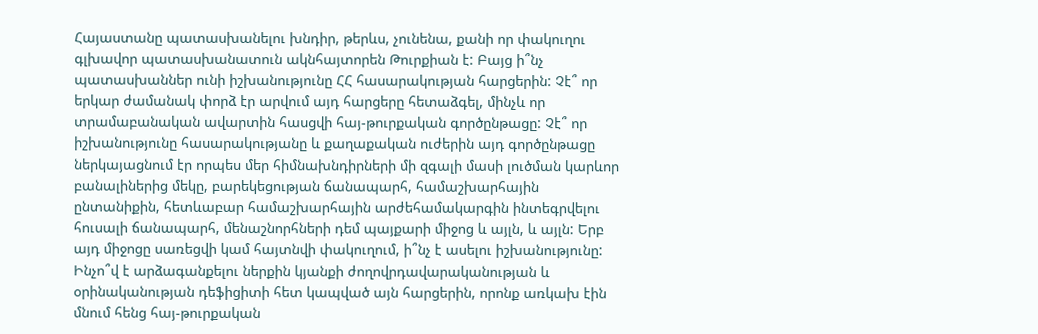Հայաստանը պատասխանելու խնդիր, թերևս, չունենա, քանի որ փակուղու գլխավոր պատասխանատուն ակնհայտորեն Թուրքիան է: Բայց ի՞նչ պատասխաններ ունի իշխանությունը ՀՀ հասարակության հարցերին: Չէ՞ որ երկար ժամանակ փորձ էր արվում այդ հարցերը հետաձգել, մինչև որ տրամաբանական ավարտին հասցվի հայ-թուրքական գործընթացը: Չէ՞ որ իշխանությունը հասարակությանը և քաղաքական ուժերին այդ գործընթացը ներկայացնում էր որպես մեր հիմնախնդիրների մի զգալի մասի լուծման կարևոր բանալիներից մեկը, բարեկեցության ճանապարհ, համաշխարհային ընտանիքին, հետևաբար համաշխարհային արժեհամակարգին ինտեգրվելու հուսալի ճանապարհ, մենաշնորհների դեմ պայքարի միջոց և այլն, և այլն: Երբ այդ միջոցը սառեցվի կամ հայտնվի փակուղում, ի՞նչ է ասելու իշխանությունը: Ինչո՞վ է արձագանքելու ներքին կյանքի ժողովրդավարականության և օրինականության դեֆիցիտի հետ կապված այն հարցերին, որոնք առկախ էին մնում հենց հայ-թուրքական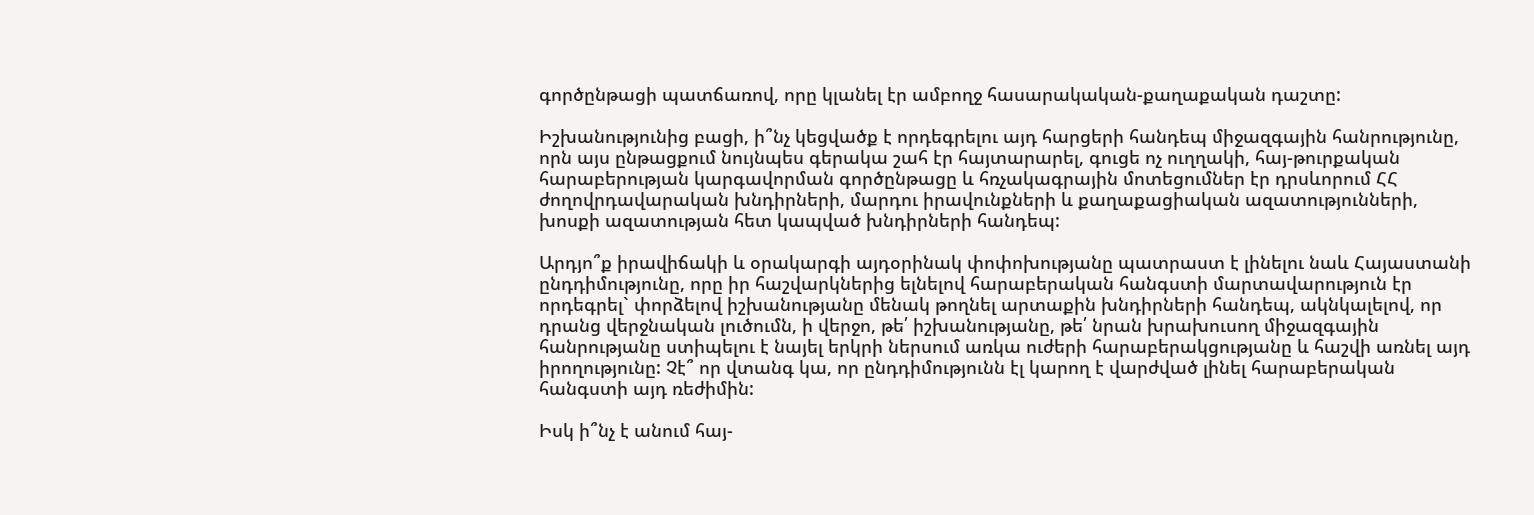գործընթացի պատճառով, որը կլանել էր ամբողջ հասարակական-քաղաքական դաշտը:

Իշխանությունից բացի, ի՞նչ կեցվածք է որդեգրելու այդ հարցերի հանդեպ միջազգային հանրությունը, որն այս ընթացքում նույնպես գերակա շահ էր հայտարարել, գուցե ոչ ուղղակի, հայ-թուրքական հարաբերության կարգավորման գործընթացը և հռչակագրային մոտեցումներ էր դրսևորում ՀՀ ժողովրդավարական խնդիրների, մարդու իրավունքների և քաղաքացիական ազատությունների, խոսքի ազատության հետ կապված խնդիրների հանդեպ:

Արդյո՞ք իրավիճակի և օրակարգի այդօրինակ փոփոխությանը պատրաստ է լինելու նաև Հայաստանի ընդդիմությունը, որը իր հաշվարկներից ելնելով հարաբերական հանգստի մարտավարություն էր որդեգրել` փորձելով իշխանությանը մենակ թողնել արտաքին խնդիրների հանդեպ, ակնկալելով, որ դրանց վերջնական լուծումն, ի վերջո, թե՛ իշխանությանը, թե՛ նրան խրախուսող միջազգային հանրությանը ստիպելու է նայել երկրի ներսում առկա ուժերի հարաբերակցությանը և հաշվի առնել այդ իրողությունը: Չէ՞ որ վտանգ կա, որ ընդդիմությունն էլ կարող է վարժված լինել հարաբերական հանգստի այդ ռեժիմին:

Իսկ ի՞նչ է անում հայ-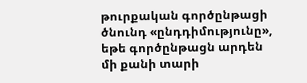թուրքական գործընթացի ծնունդ «ընդդիմությունը», եթե գործընթացն արդեն մի քանի տարի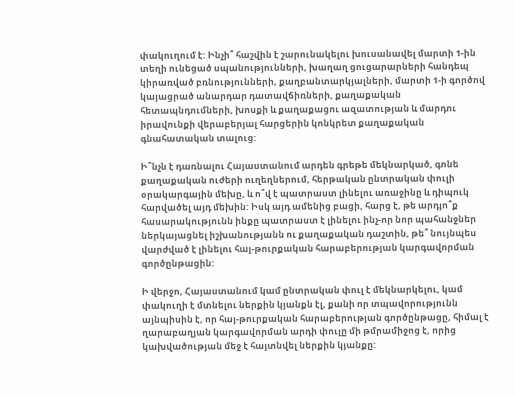փակուղում է: Ինչի՞ հաշվին է շարունակելու խուսանավել մարտի 1-ին տեղի ունեցած սպանությունների, խաղաղ ցուցարարների հանդեպ կիրառված բռնությունների, քաղբանտարկյալների, մարտի 1-ի գործով կայացրած անարդար դատավճիռների, քաղաքական հետապնդումների, խոսքի և քաղաքացու ազատության և մարդու իրավունքի վերաբերյալ հարցերին կոնկրետ քաղաքական գնահատական տալուց:

Ի՞նչն է դառնալու Հայաստանում արդեն գրեթե մեկնարկած, գոնե քաղաքական ուժերի ուղեղներում, հերթական ընտրական փուլի օրակարգային մեխը, և ո՞վ է պատրաստ լինելու առաջինը և դիպուկ հարվածել այդ մեխին: Իսկ այդ ամենից բացի, հարց է, թե արդյո՞ք հասարակությունն ինքը պատրաստ է լինելու ինչ-որ նոր պահանջներ ներկայացնել իշխանությանն ու քաղաքական դաշտին, թե՞ նույնպես վարժված է լինելու հայ-թուրքական հարաբերության կարգավորման գործընթացին:

Ի վերջո, Հայաստանում կամ ընտրական փուլ է մեկնարկելու, կամ փակուղի է մտնելու ներքին կյանքն էլ, քանի որ տպավորությունն այնպիսին է, որ հայ-թուրքական հարաբերության գործընթացը, հիմալ է ղարաբաղյան կարգավորման արդի փուլը մի թմրամիջոց է, որից կախվածության մեջ է հայտնվել ներքին կյանքը: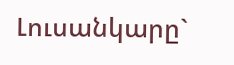Լուսանկարը`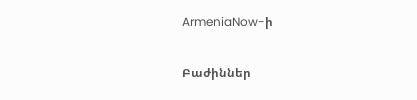ArmeniaNow-ի

Բաժիններ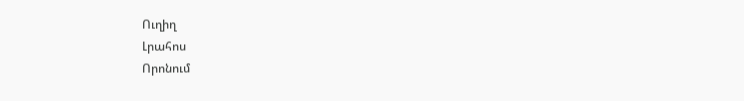Ուղիղ
Լրահոս
Որոնում